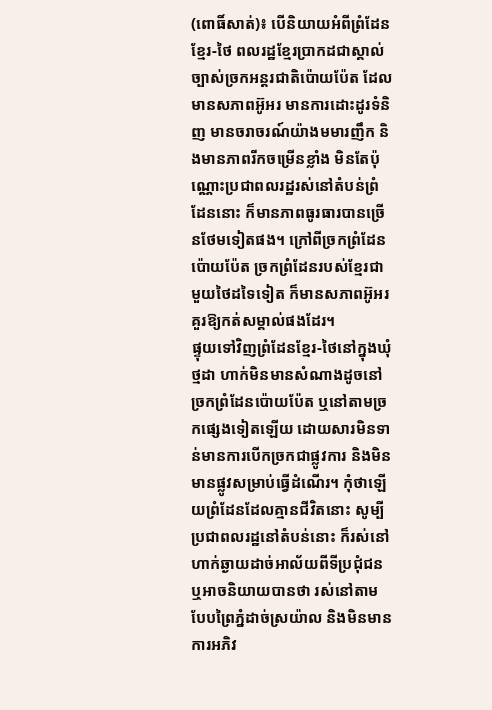(ពោធិ៍សាត់)៖ បើនិយាយអំពីព្រំដែនខ្មែរ-ថៃ ពលរដ្ឋខ្មែរប្រាកដជាស្គាល់ច្បាស់ច្រកអន្តរជាតិប៉ោយប៉ែត ដែលមានសភាពអ៊ូអរ មានការដោះដូរទំនិញ មានចរាចរណ៍យ៉ាងមមារញឹក និងមានភាពរីកចម្រើនខ្លាំង មិនតែប៉ុណ្ណោះប្រជាពលរដ្ឋរស់នៅតំបន់ព្រំដែននោះ ក៏មានភាពធូរធារបានច្រើនថែមទៀតផង។ ក្រៅពីច្រកព្រំដែនប៉ោយប៉ែត ច្រកព្រំដែនរបស់ខ្មែរជាមួយថៃដទៃទៀត ក៏មានសភាពអ៊ូអរគួរឱ្យកត់សម្គាល់ផងដែរ។
ផ្ទុយទៅវិញព្រំដែនខ្មែរ-ថៃនៅក្នុងឃុំថ្មដា ហាក់មិនមានសំណាងដូចនៅច្រកព្រំដែនប៉ោយប៉ែត ឬនៅតាមច្រកផ្សេងទៀតឡើយ ដោយសារមិនទាន់មានការបើកច្រកជាផ្លូវការ និងមិនមានផ្លូវសម្រាប់ធ្វើដំណើរ។ កុំថាឡើយព្រំដែនដែលគ្មានជីវិតនោះ សូម្បីប្រជាពលរដ្ឋនៅតំបន់នោះ ក៏រស់នៅហាក់ឆ្ងាយដាច់អាល័យពីទីប្រជុំជន ឬអាចនិយាយបានថា រស់នៅតាមបែបព្រៃភ្នំដាច់ស្រយ៉ាល និងមិនមានការអភិវ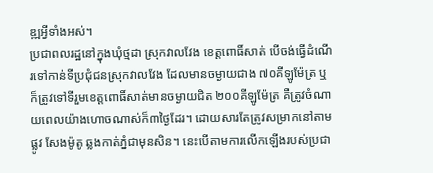ឌ្ឍអ្វីទាំងអស់។
ប្រជាពលរដ្ឋនៅក្នុងឃុំថ្មដា ស្រុកវាលវែង ខេត្តពោធិ៍សាត់ បើចង់ធ្វើដំណើរទៅកាន់ទីប្រជុំជនស្រុកវាលវែង ដែលមានចម្ងាយជាង ៧០គីឡូម៉ែត្រ ឬក៏ត្រូវទៅទីរួមខេត្តពោធិ៍សាត់មានចម្ងាយជិត ២០០គីឡូម៉ែត្រ គឺត្រូវចំណាយពេលយ៉ាងហោចណាស់ក៏៣ថ្ងៃដែរ។ ដោយសារតែត្រូវសម្រាកនៅតាមផ្លូវ សែងម៉ូតូ ឆ្លងកាត់ភ្នំជាមុនសិន។ នេះបើតាមការលើកឡើងរបស់ប្រជា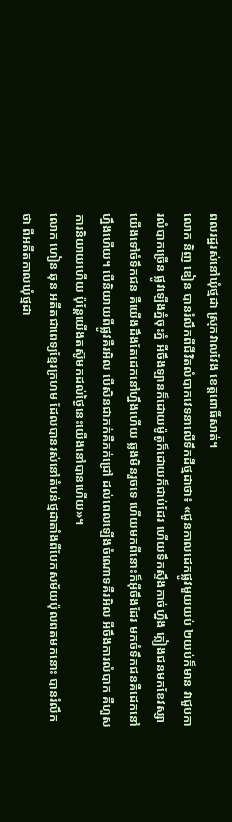ពលរដ្ឋរស់នៅឃុំថ្មដា ស្រុកវាលវែង ខេត្តពោធិ៍សាត់។
លោក និញ ឌៀន បានរំលឹកពីជីវិតលំបាកវេទនាលើទឹកដីថ្មដាថា៖ «ជូនកាលដេកផ្លូវមួយយប់ ២យប់ក៏មាន វាជួបការលំបាកច្រើន ផ្លូវឡើងភ្នំចុះភ្នំ អីចឹងឡានក៏ដោយម៉ូតូក៏ដោយក៏ជាប់ដែរ ហើយទឹកស្ទឹងកាច់ហ្នឹង ភ្លៀងជនមកខែវស្សា យើងទៅចំទឹកជន គឺយើងដឹងតែដេកនៅហ្នឹងហើយ ឆ្លងមិនរួចទេ ហើយមកពីនោះក៏អ៊ីចឹងដែរ មកចំទឹកជនគឺដេកនៅហ្នឹងហើយ។ បើនិយាយពីផ្លូវគឺរអិល បើសិនជាភក់គឺភក់ជ្រៅ ដល់ពេលឡើងចំណោទគឺរអិល អីចឹងការលំបាក គឺហួសការនិយាយហើយ ប៉ុន្តែយើងតស៊ូមកដល់ថ្ងៃនេះយើងនៅបានហើយ»។
លោក ហៀន ឆុន អតីតជាពេទ្យខ្មែរក្រហម ដែលបានរស់នៅតំបន់ថ្មដាតាំងពីបែកសម័យប៉ុលពតមកនោះ បានរំលឹកថា ពីអតីតកាលឃុំថ្មដា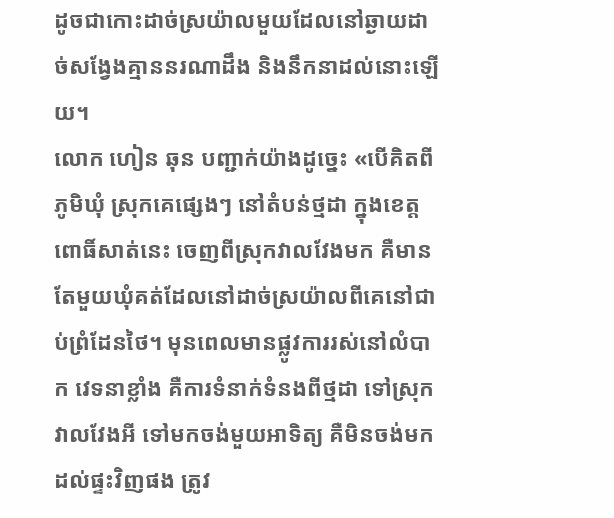ដូចជាកោះដាច់ស្រយ៉ាលមួយដែលនៅឆ្ងាយដាច់សង្វែងគ្មាននរណាដឹង និងនឹកនាដល់នោះឡើយ។
លោក ហៀន ឆុន បញ្ជាក់យ៉ាងដូច្នេះ «បើគិតពីភូមិឃុំ ស្រុកគេផ្សេងៗ នៅតំបន់ថ្មដា ក្នុងខេត្តពោធិ៍សាត់នេះ ចេញពីស្រុកវាលវែងមក គឺមានតែមួយឃុំគត់ដែលនៅដាច់ស្រយ៉ាលពីគេនៅជាប់ព្រំដែនថៃ។ មុនពេលមានផ្លូវការរស់នៅលំបាក វេទនាខ្លាំង គឺការទំនាក់ទំនងពីថ្មដា ទៅស្រុកវាលវែងអី ទៅមកចង់មួយអាទិត្យ គឺមិនចង់មកដល់ផ្ទះវិញផង ត្រូវ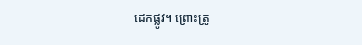ដេកផ្លូវ។ ព្រោះត្រូ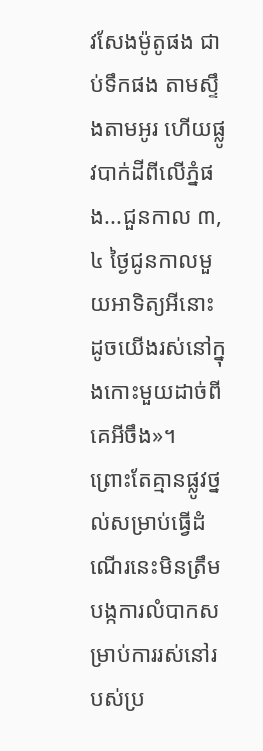វសែងម៉ូតូផង ជាប់ទឹកផង តាមស្ទឹងតាមអូរ ហើយផ្លូវបាក់ដីពីលើភ្នំផង...ជួនកាល ៣, ៤ ថ្ងៃជូនកាលមួយអាទិត្យអីនោះ ដូចយើងរស់នៅក្នុងកោះមួយដាច់ពីគេអីចឹង»។
ព្រោះតែគ្មានផ្លូវថ្នល់សម្រាប់ធ្វើដំណើរនេះមិនត្រឹមបង្កការលំបាកសម្រាប់ការរស់នៅរបស់ប្រ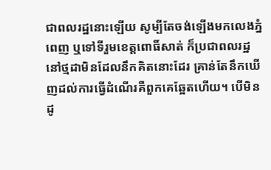ជាពលរដ្ឋនោះឡើយ សូម្បីតែចង់ឡើងមកលេងភ្នំពេញ ឬទៅទីរួមខេត្តពោធិ៍សាត់ ក៏ប្រជាពលរដ្ឋនៅថ្មដាមិនដែលនឹកគិតនោះដែរ គ្រាន់តែនឹកឃើញដល់ការធ្វើដំណើរគឺពួកគេឆ្អែតហើយ។ បើមិនដូ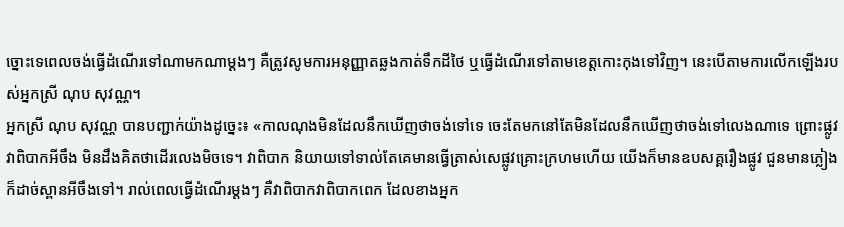ច្នោះទេពេលចង់ធ្វើដំណើរទៅណាមកណាម្ដងៗ គឺត្រូវសូមការអនុញ្ញាតឆ្លងកាត់ទឹកដីថៃ ឬធ្វើដំណើរទៅតាមខេត្តកោះកុងទៅវិញ។ នេះបើតាមការលើកឡើងរបស់អ្នកស្រី ណុប សុវណ្ណ។
អ្នកស្រី ណុប សុវណ្ណ បានបញ្ជាក់យ៉ាងដូច្នេះ៖ «កាលណុងមិនដែលនឹកឃើញថាចង់ទៅទេ ចេះតែមកនៅតែមិនដែលនឹកឃើញថាចង់ទៅលេងណាទេ ព្រោះផ្លូវវាពិបាកអីចឹង មិនដឹងគិតថាដើរលេងមិចទេ។ វាពិបាក និយាយទៅទាល់តែគេមានធ្វើត្រាស់សេផ្លូវគ្រោះក្រហមហើយ យើងក៏មានឧបសគ្គរឿងផ្លូវ ជួនមានភ្លៀងក៏ដាច់ស្ពានអីចឹងទៅ។ រាល់ពេលធ្វើដំណើរម្ដងៗ គឺវាពិបាកវាពិបាកពេក ដែលខាងអ្នក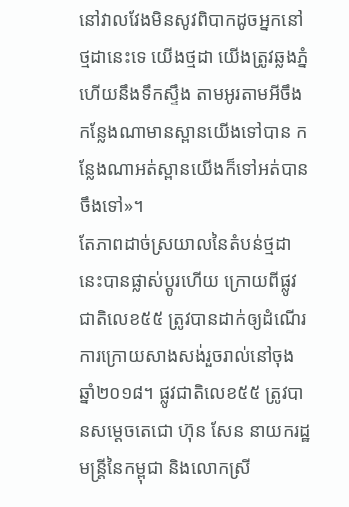នៅវាលវែងមិនសូវពិបាកដូចអ្នកនៅថ្មដានេះទេ យើងថ្មដា យើងត្រូវឆ្លងភ្នំហើយនឹងទឹកស្ទឹង តាមអូរតាមអីចឹង កន្លែងណាមានស្ពានយើងទៅបាន កន្លែងណាអត់ស្ពានយើងក៏ទៅអត់បានចឹងទៅ»។
តែភាពដាច់ស្រយាលនៃតំបន់ថ្មដានេះបានផ្លាស់ប្ដូរហើយ ក្រោយពីផ្លូវជាតិលេខ៥៥ ត្រូវបានដាក់ឲ្យដំណើរការក្រោយសាងសង់រួចរាល់នៅចុងឆ្នាំ២០១៨។ ផ្លូវជាតិលេខ៥៥ ត្រូវបានសម្តេចតេជោ ហ៊ុន សែន នាយករដ្ឋមន្ត្រីនៃកម្ពុជា និងលោកស្រី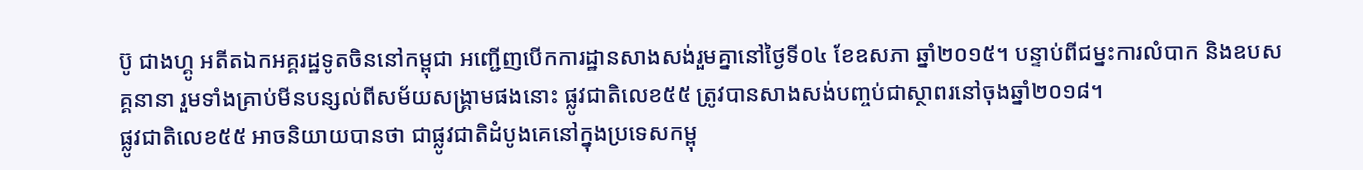ប៊ូ ជាងហ្គូ អតីតឯកអគ្គរដ្ឋទូតចិននៅកម្ពុជា អញ្ជើញបើកការដ្ឋានសាងសង់រួមគ្នានៅថ្ងៃទី០៤ ខែឧសភា ឆ្នាំ២០១៥។ បន្ទាប់ពីជម្នះការលំបាក និងឧបសគ្គនានា រួមទាំងគ្រាប់មីនបន្សល់ពីសម័យសង្គ្រាមផងនោះ ផ្លូវជាតិលេខ៥៥ ត្រូវបានសាងសង់បញ្ចប់ជាស្ថាពរនៅចុងឆ្នាំ២០១៨។
ផ្លូវជាតិលេខ៥៥ អាចនិយាយបានថា ជាផ្លូវជាតិដំបូងគេនៅក្នុងប្រទេសកម្ពុ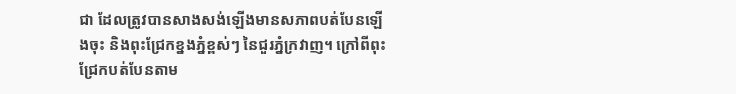ជា ដែលត្រូវបានសាងសង់ឡើងមានសភាពបត់បែនឡើងចុះ និងពុះជ្រែកខ្នងភ្នំខ្ពស់ៗ នៃជួរភ្នំក្រវាញ។ ក្រៅពីពុះជ្រែកបត់បែនតាម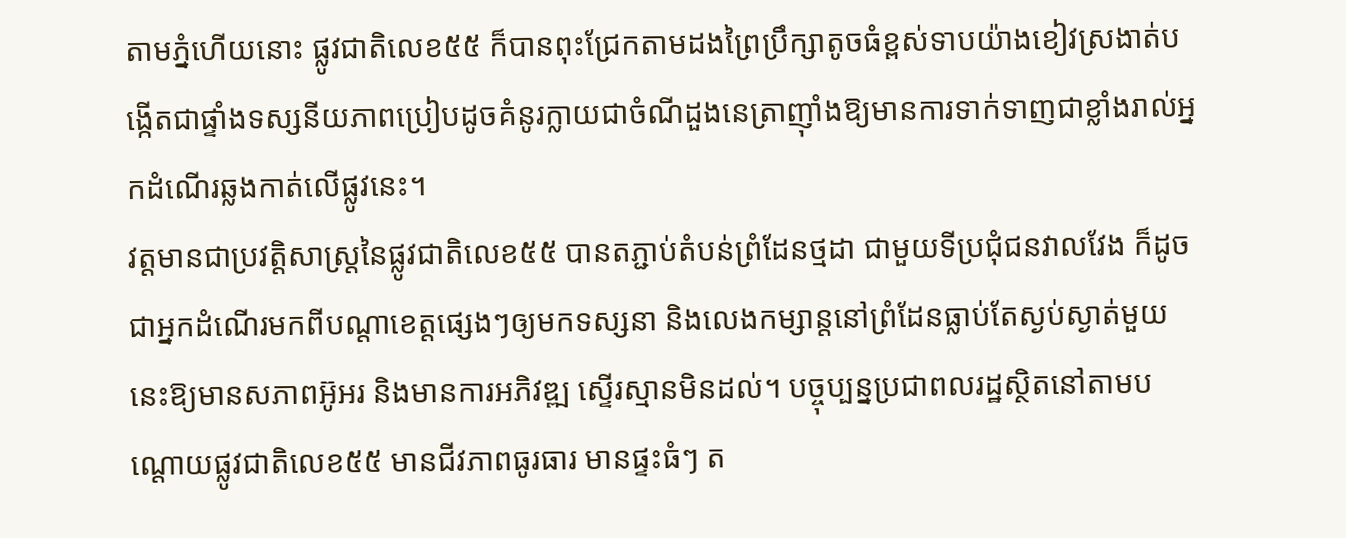តាមភ្នំហើយនោះ ផ្លូវជាតិលេខ៥៥ ក៏បានពុះជ្រែកតាមដងព្រៃប្រឹក្សាតូចធំខ្ពស់ទាបយ៉ាងខៀវស្រងាត់បង្កើតជាផ្ទាំងទស្សនីយភាពប្រៀបដូចគំនូរក្លាយជាចំណីដួងនេត្រាញ៉ាំងឱ្យមានការទាក់ទាញជាខ្លាំងរាល់អ្នកដំណើរឆ្លងកាត់លើផ្លូវនេះ។
វត្តមានជាប្រវត្តិសាស្ត្រនៃផ្លូវជាតិលេខ៥៥ បានតភ្ជាប់តំបន់ព្រំដែនថ្មដា ជាមួយទីប្រជុំជនវាលវែង ក៏ដូចជាអ្នកដំណើរមកពីបណ្ដាខេត្តផ្សេងៗឲ្យមកទស្សនា និងលេងកម្សាន្តនៅព្រំដែនធ្លាប់តែស្ងប់ស្ងាត់មួយនេះឱ្យមានសភាពអ៊ូអរ និងមានការអភិវឌ្ឍ ស្ទើរស្មានមិនដល់។ បច្ចុប្បន្នប្រជាពលរដ្ឋស្ថិតនៅតាមបណ្ដោយផ្លូវជាតិលេខ៥៥ មានជីវភាពធូរធារ មានផ្ទះធំៗ ត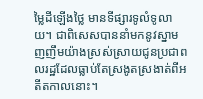ម្លៃដីឡើងថ្លៃ មានទីផ្សារទូលំទូលាយ។ ជាពិសេសបាននាំមកនូវស្នាមញញឹមយ៉ាងស្រស់ស្រាយជូនប្រជាពលរដ្ឋដែលធ្លាប់តែស្រងូតស្រងាត់ពីអតីតកាលនោះ។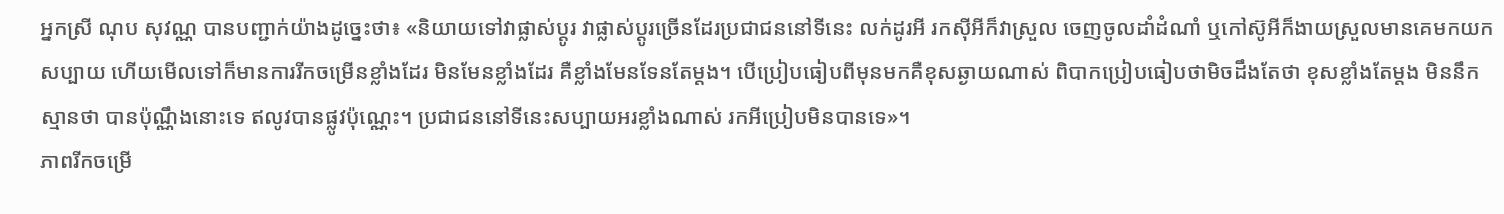អ្នកស្រី ណុប សុវណ្ណ បានបញ្ជាក់យ៉ាងដូច្នេះថា៖ «និយាយទៅវាផ្លាស់ប្ដូរ វាផ្លាស់ប្ដូរច្រើនដែរប្រជាជននៅទីនេះ លក់ដូរអី រកស៊ីអីក៏វាស្រួល ចេញចូលដាំដំណាំ ឬកៅស៊ូអីក៏ងាយស្រួលមានគេមកយក សប្បាយ ហើយមើលទៅក៏មានការរីកចម្រើនខ្លាំងដែរ មិនមែនខ្លាំងដែរ គឺខ្លាំងមែនទែនតែម្ដង។ បើប្រៀបធៀបពីមុនមកគឺខុសឆ្ងាយណាស់ ពិបាកប្រៀបធៀបថាមិចដឹងតែថា ខុសខ្លាំងតែម្ដង មិននឹកស្មានថា បានប៉ុណ្ណឹងនោះទេ ឥលូវបានផ្លូវប៉ុណ្ណេះ។ ប្រជាជននៅទីនេះសប្បាយអរខ្លាំងណាស់ រកអីប្រៀបមិនបានទេ»។
ភាពរីកចម្រើ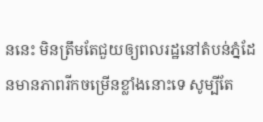ននេះ មិនត្រឹមតែជួយឲ្យពលរដ្ឋនៅតំបន់ភ្នំដែនមានភាពរីកចម្រើនខ្លាំងនោះទេ សូម្បីតែ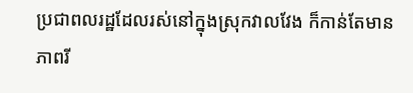ប្រជាពលរដ្ឋដែលរស់នៅក្នុងស្រុកវាលវែង ក៏កាន់តែមានភាពរី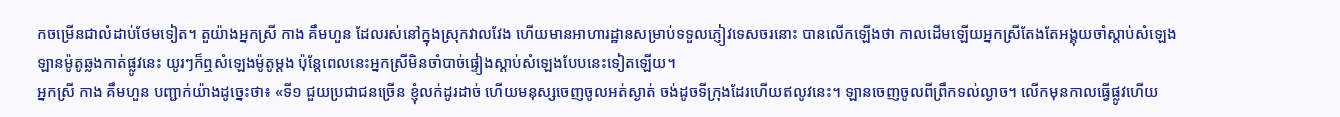កចម្រើនជាលំដាប់ថែមទៀត។ តួយ៉ាងអ្នកស្រី កាង គឹមហួន ដែលរស់នៅក្នុងស្រុកវាលវែង ហើយមានអាហារដ្ឋានសម្រាប់ទទួលភ្ញៀវទេសចរនោះ បានលើកឡើងថា កាលដើមឡើយអ្នកស្រីតែងតែអង្គុយចាំស្ដាប់សំឡេងឡានម៉ូតូឆ្លងកាត់ផ្លូវនេះ យូរៗក៏ឮសំឡេងម៉ូតូម្ដង ប៉ុន្តែពេលនេះអ្នកស្រីមិនចាំបាច់ផ្ទៀងស្ដាប់សំឡេងបែបនេះទៀតឡើយ។
អ្នកស្រី កាង គឹមហួន បញ្ជាក់យ៉ាងដូច្នេះថា៖ «ទី១ ជួយប្រជាជនច្រើន ខ្ញុំលក់ដូរដាច់ ហើយមនុស្សចេញចូលអត់ស្ងាត់ ចង់ដូចទីក្រុងដែរហើយឥលូវនេះ។ ឡានចេញចូលពីព្រឹកទល់ល្ងាច។ លើកមុនកាលធ្វើផ្លូវហើយ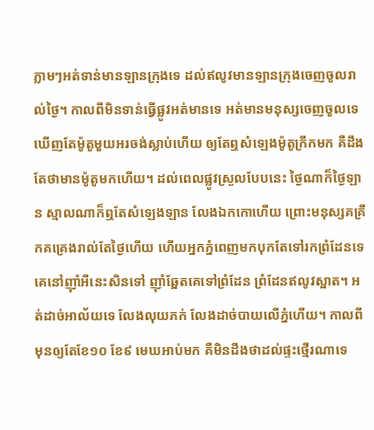ភ្លាមៗអត់ទាន់មានឡានក្រុងទេ ដល់ឥលូវមានឡានក្រុងចេញចូលរាល់ថ្ងៃ។ កាលពីមិនទាន់ធ្វើផ្លូវអត់មានទេ អត់មានមនុស្សចេញចូលទេ ឃើញតែម៉ូតូមួយអរចង់ស្លាប់ហើយ ឲ្យតែឮសំឡេងម៉ូតូក្រឹកមក គឺដឹងតែថាមានម៉ូតូមកហើយ។ ដល់ពេលផ្លូវស្រួលបែបនេះ ថ្ងៃណាក៏ថ្ងៃឡាន ស្មាលណាក៏ឮតែសំឡេងឡាន លែងឯកកោហើយ ព្រោះមនុស្សគគ្រឹកគគ្រេងរាល់តែថ្ងៃហើយ ហើយអ្នកភ្នំពេញមកបុកតែទៅរកព្រំដែនទេ គេនៅញ៉ាំអីនេះសិនទៅ ញ៉ាំឆ្អែតគេទៅព្រំដែន ព្រំដែនឥលូវស្អាត។ អត់ដាច់អាល័យទេ លែងលុយភក់ លែងដាច់បាយលើភ្នំហើយ។ កាលពីមុនឲ្យតែខែ១០ ខែ៩ មេឃអាប់មក គឺមិនដឹងថាដល់ផ្ទះថ្មើរណាទេ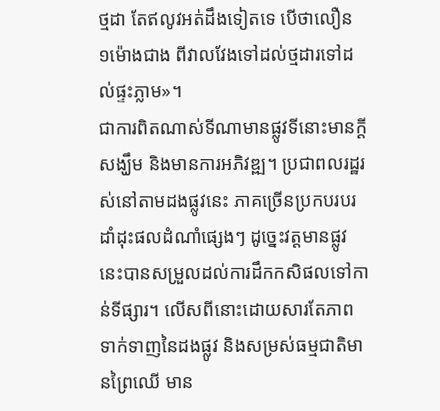ថ្មដា តែឥលូវអត់ដឹងទៀតទេ បើថាលឿន ១ម៉ោងជាង ពីវាលវែងទៅដល់ថ្មដារទៅដល់ផ្ទះភ្លាម»។
ជាការពិតណាស់ទីណាមានផ្លូវទីនោះមានក្ដីសង្ឃឹម និងមានការអភិវឌ្ឍ។ ប្រជាពលរដ្ឋរស់នៅតាមដងផ្លូវនេះ ភាគច្រើនប្រកបរបរដាំដុះផលដំណាំផ្សេងៗ ដូច្នេះវត្តមានផ្លូវនេះបានសម្រួលដល់ការដឹកកសិផលទៅកាន់ទីផ្សារ។ លើសពីនោះដោយសារតែភាពទាក់ទាញនៃដងផ្លូវ និងសម្រស់ធម្មជាតិមានព្រៃឈើ មាន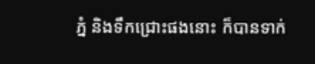ភ្នំ និងទឹកជ្រោះផងនោះ ក៏បានទាក់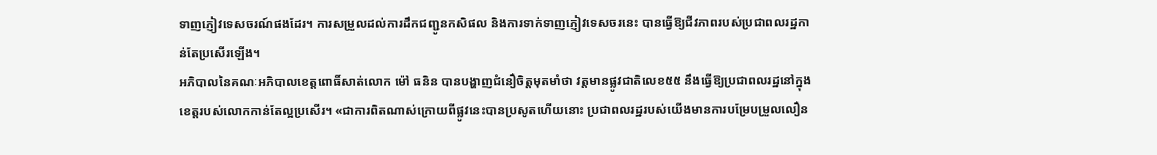ទាញភ្ញៀវទេសចរណ៍ផងដែរ។ ការសម្រួលដល់ការដឹកជញ្ជូនកសិផល និងការទាក់ទាញភ្ញៀវទេសចរនេះ បានធ្វើឱ្យជីវភាពរបស់ប្រជាពលរដ្ឋកាន់តែប្រសើរឡើង។
អភិបាលនៃគណៈអភិបាលខេត្តពោធិ៍សាត់លោក ម៉ៅ ធនិន បានបង្ហាញជំនឿចិត្តមុតមាំថា វត្តមានផ្លូវជាតិលេខ៥៥ នឹងធ្វើឱ្យប្រជាពលរដ្ឋនៅក្នុងខេត្តរបស់លោកកាន់តែល្អប្រសើរ។ «ជាការពិតណាស់ក្រោយពីផ្លូវនេះបានប្រសូតហើយនោះ ប្រជាពលរដ្ឋរបស់យើងមានការបម្រែបម្រួលលឿន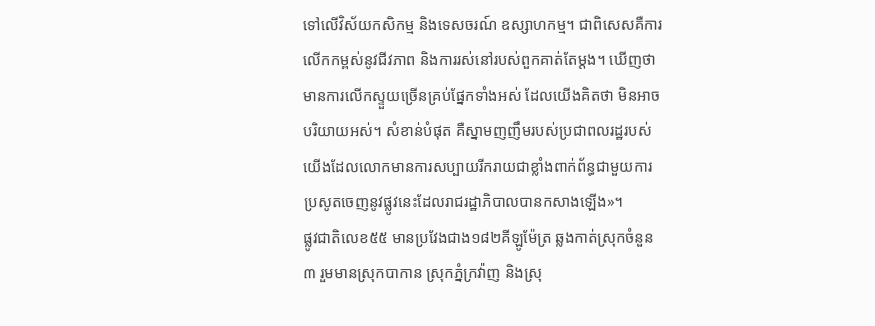ទៅលើវិស័យកសិកម្ម និងទេសចរណ៍ ឧស្សាហកម្ម។ ជាពិសេសគឺការលើកកម្ពស់នូវជីវភាព និងការរស់នៅរបស់ពួកគាត់តែម្តង។ ឃើញថាមានការលើកស្ទួយច្រើនគ្រប់ផ្នែកទាំងអស់ ដែលយើងគិតថា មិនអាចបរិយាយអស់។ សំខាន់បំផុត គឺស្នាមញញឹមរបស់ប្រជាពលរដ្ឋរបស់យើងដែលលោកមានការសប្បាយរីករាយជាខ្លាំងពាក់ព័ន្ធជាមួយការប្រសូតចេញនូវផ្លូវនេះដែលរាជរដ្ឋាភិបាលបានកសាងឡើង»។
ផ្លូវជាតិលេខ៥៥ មានប្រវែងជាង១៨២គីឡូម៉ែត្រ ឆ្លងកាត់ស្រុកចំនួន៣ រួមមានស្រុកបាកាន ស្រុកភ្នំក្រវ៉ាញ និងស្រុ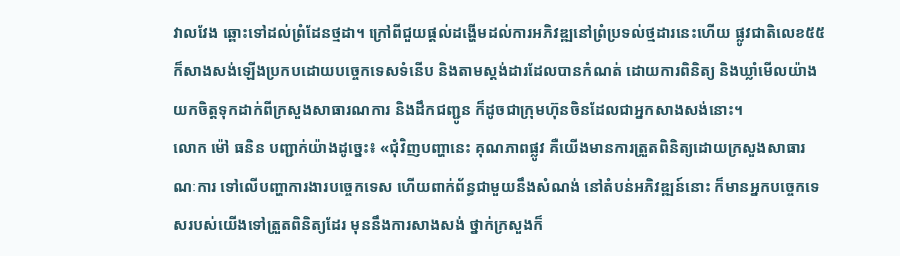វាលវែង ឆ្ពោះទៅដល់ព្រំដែនថ្មដា។ ក្រៅពីជួយផ្ដល់ដង្ហើមដល់ការអភិវឌ្ឍនៅព្រំប្រទល់ថ្មដារនេះហើយ ផ្លូវជាតិលេខ៥៥ ក៏សាងសង់ឡើងប្រកបដោយបច្ចេកទេសទំនើប និងតាមស្តង់ដារដែលបានកំណត់ ដោយការពិនិត្យ និងឃ្លាំមើលយ៉ាងយកចិត្តទុកដាក់ពីក្រសួងសាធារណការ និងដឹកជញ្ជូន ក៏ដូចជាក្រុមហ៊ុនចិនដែលជាអ្នកសាងសង់នោះ។
លោក ម៉ៅ ធនិន បញ្ជាក់យ៉ាងដូច្នេះ៖ «ជុំវិញបញ្ហានេះ គុណភាពផ្លូវ គឺយើងមានការត្រួតពិនិត្យដោយក្រសួងសាធារណៈការ ទៅលើបញ្ហាការងារបច្ចេកទេស ហើយពាក់ព័ន្ធជាមួយនឹងសំណង់ នៅតំបន់អភិវឌ្ឍន៍នោះ ក៏មានអ្នកបច្ចេកទេសរបស់យើងទៅត្រួតពិនិត្យដែរ មុននឹងការសាងសង់ ថ្នាក់ក្រសួងក៏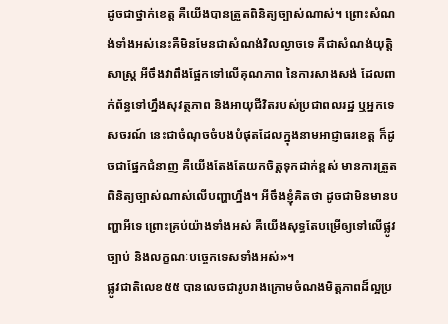ដូចជាថ្នាក់ខេត្ត គឺយើងបានត្រួតពិនិត្យច្បាស់ណាស់។ ព្រោះសំណង់ទាំងអស់នេះគឺមិនមែនជាសំណង់វិលល្ងាចទេ គឺជាសំណង់យុត្តិសាស្រ្ត អីចឹងវាពឹងផ្អែកទៅលើគុណភាព នៃការសាងសង់ ដែលពាក់ព័ន្ធទៅហ្នឹងសុវត្ថភាព និងអាយុជីវិតរបស់ប្រជាពលរដ្ឋ ឬអ្នកទេសចរណ៍ នេះជាចំណុចចំបងបំផុតដែលក្នុងនាមអាជ្ញាធរខេត្ត ក៏ដូចជាផ្នែកជំនាញ គឺយើងតែងតែយកចិត្តទុកដាក់ខ្ពស់ មានការត្រួតពិនិត្យច្បាស់ណាស់លើបញ្ហាហ្នឹង។ អីចឹងខ្ញុំគិតថា ដូចជាមិនមានបញ្ហាអីទេ ព្រោះគ្រប់យ៉ាងទាំងអស់ គឺយើងសុទ្ធតែបម្រើឲ្យទៅលើផ្លូវច្បាប់ និងលក្ខណៈបច្ចេកទេសទាំងអស់»។
ផ្លូវជាតិលេខ៥៥ បានលេចជារូបរាងក្រោមចំណងមិត្តភាពដ៏ល្អប្រ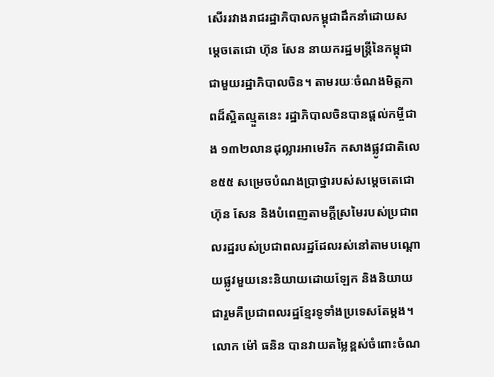សើររវាងរាជរដ្ឋាភិបាលកម្ពុជាដឹកនាំដោយសម្តេចតេជោ ហ៊ុន សែន នាយករដ្ឋមន្ត្រីនៃកម្ពុជា ជាមួយរដ្ឋាភិបាលចិន។ តាមរយៈចំណងមិត្តភាពដ៏ស្អិតល្មួតនេះ រដ្ឋាភិបាលចិនបានផ្តល់កម្ចីជាង ១៣២លានដុល្លារអាមេរិក កសាងផ្លូវជាតិលេខ៥៥ សម្រេចបំណងប្រាថ្នារបស់សម្តេចតេជោ ហ៊ុន សែន និងបំពេញតាមក្តីស្រមៃរបស់ប្រជាពលរដ្ឋរបស់ប្រជាពលរដ្ឋដែលរស់នៅតាមបណ្តោយផ្លូវមួយនេះនិយាយដោយឡែក និងនិយាយជារួមគឺប្រជាពលរដ្ឋខ្មែរទូទាំងប្រទេសតែម្តង។
លោក ម៉ៅ ធនិន បានវាយតម្លៃខ្ពស់ចំពោះចំណ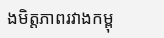ងមិត្តភាពរវាងកម្ពុ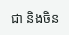ជា និងចិន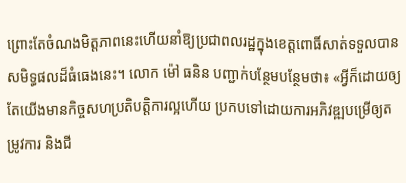ព្រោះតែចំណងមិត្តភាពនេះហើយនាំឱ្យប្រជាពលរដ្ឋក្នុងខេត្តពោធិ៍សាត់ទទួលបានសមិទ្ធផលដ៏ធំធេងនេះ។ លោក ម៉ៅ ធនិន បញ្ជាក់បន្ថែមបន្ថែមថា៖ «អ្វីក៏ដោយឲ្យតែយើងមានកិច្ចសហប្រតិបត្តិការល្អហើយ ប្រកបទៅដោយការអភិវឌ្ឍបម្រើឲ្យតម្រូវការ និងជី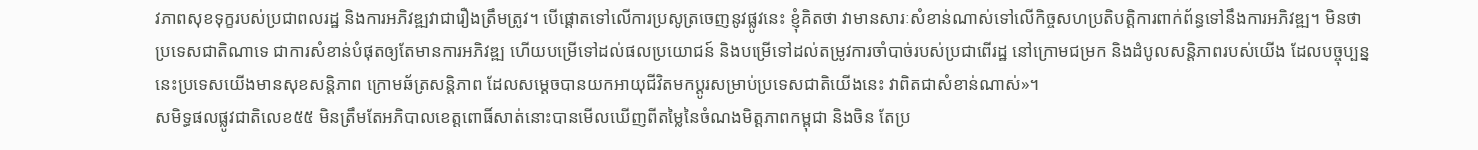វភាពសុខទុក្ខរបស់ប្រជាពលរដ្ឋ និងការអភិវឌ្ឍវាជារឿងត្រឹមត្រូវ។ បើផ្ដោតទៅលើការប្រសូត្រចេញនូវផ្លូវនេះ ខ្ញុំគិតថា វាមានសារៈសំខាន់ណាស់ទៅលើកិច្ចសហប្រតិបត្តិការពាក់ព័ន្ធទៅនឹងការអភិវឌ្ឍ។ មិនថាប្រទេសជាតិណាទេ ជាការសំខាន់បំផុតឲ្យតែមានការអភិវឌ្ឍ ហើយបម្រើទៅដល់ផលប្រយោជន៍ និងបម្រើទៅដល់តម្រូវការចាំបាច់របស់ប្រជាពើរដ្ឋ នៅក្រោមជម្រក និងដំបូលសន្តិភាពរបស់យើង ដែលបច្ចុប្បន្ននេះប្រទេសយើងមានសុខសន្តិភាព ក្រោមឆ័ត្រសន្តិភាព ដែលសម្ដេចបានយកអាយុជីវិតមកប្ដូរសម្រាប់ប្រទេសជាតិយើងនេះ វាពិតជាសំខាន់ណាស់»។
សមិទ្ធផលផ្លូវជាតិលេខ៥៥ មិនត្រឹមតែអភិបាលខេត្តពោធិ៍សាត់នោះបានមើលឃើញពីតម្លៃនៃចំណងមិត្តភាពកម្ពុជា និងចិន តែប្រ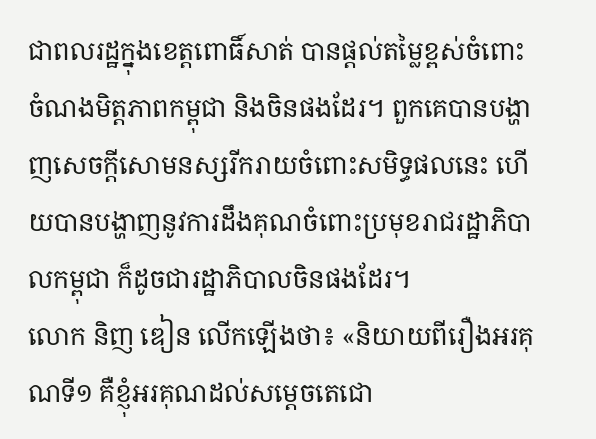ជាពលរដ្ឋក្នុងខេត្តពោធិ៍សាត់ បានផ្តល់តម្លៃខ្ពស់ចំពោះចំណងមិត្តភាពកម្ពុជា និងចិនផងដែរ។ ពួកគេបានបង្ហាញសេចក្ដីសោមនស្សរីករាយចំពោះសមិទ្ធផលនេះ ហើយបានបង្ហាញនូវការដឹងគុណចំពោះប្រមុខរាជរដ្ឋាភិបាលកម្ពុជា ក៏ដូចជារដ្ឋាភិបាលចិនផងដែរ។
លោក និញ ឌៀន លើកឡើងថា៖ «និយាយពីរឿងអរគុណទី១ គឺខ្ញុំអរគុណដល់សម្ដេចតេជោ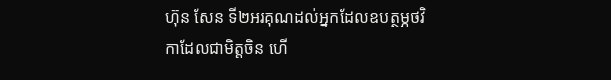ហ៊ុន សែន ទី២អរគុណដល់អ្នកដែលឧបត្ថម្ភថវិកាដែលជាមិត្តចិន ហើ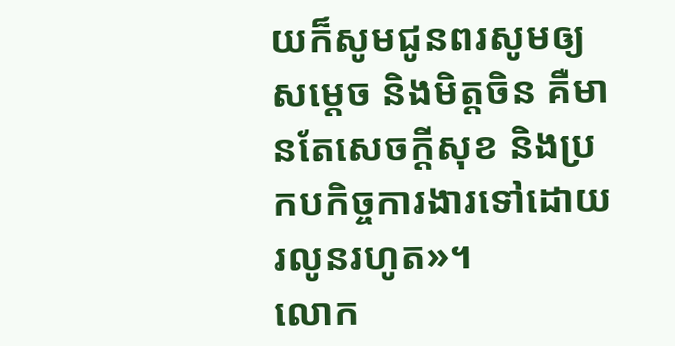យក៏សូមជូនពរសូមឲ្យសម្ដេច និងមិត្តចិន គឺមានតែសេចក្ដីសុខ និងប្រកបកិច្ចការងារទៅដោយរលូនរហូត»។
លោក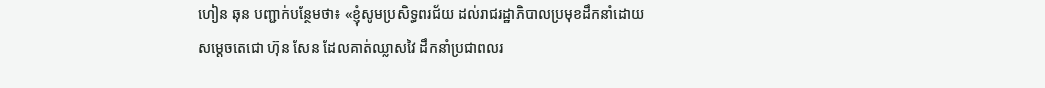ហៀន ឆុន បញ្ជាក់បន្ថែមថា៖ «ខ្ញុំសូមប្រសិទ្ធពរជ័យ ដល់រាជរដ្ឋាភិបាលប្រមុខដឹកនាំដោយសម្ដេចតេជោ ហ៊ុន សែន ដែលគាត់ឈ្លាសវៃ ដឹកនាំប្រជាពលរ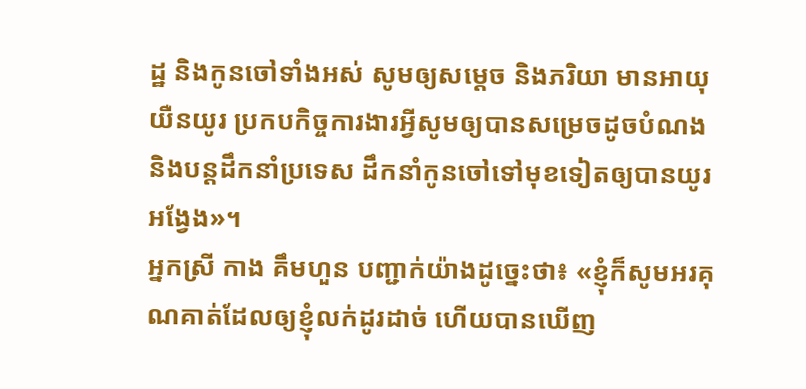ដ្ឋ និងកូនចៅទាំងអស់ សូមឲ្យសម្ដេច និងភរិយា មានអាយុយឺនយូរ ប្រកបកិច្ចការងារអ្វីសូមឲ្យបានសម្រេចដូចបំណង និងបន្តដឹកនាំប្រទេស ដឹកនាំកូនចៅទៅមុខទៀតឲ្យបានយូរអង្វែង»។
អ្នកស្រី កាង គឹមហួន បញ្ជាក់យ៉ាងដូច្នេះថា៖ «ខ្ញុំក៏សូមអរគុណគាត់ដែលឲ្យខ្ញុំលក់ដូរដាច់ ហើយបានឃើញ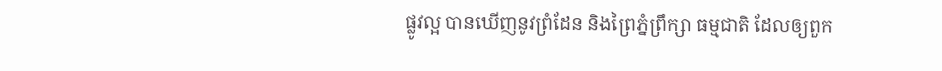ផ្លូវល្អ បានឃើញនូវព្រំដែន និងព្រៃភ្នំព្រឹក្សា ធម្មជាតិ ដែលឲ្យពួក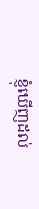ខ្ញុំឃើញដល់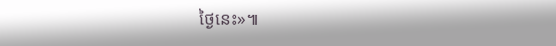ថ្ងៃនេះ»៕